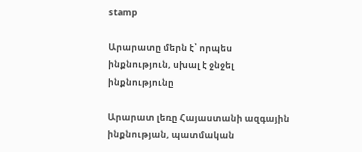stamp

Արարատը մերն է՝ որպես ինքնություն, սխալ է ջնջել ինքնությունը

Արարատ լեռը Հայաստանի ազգային ինքնության, պատմական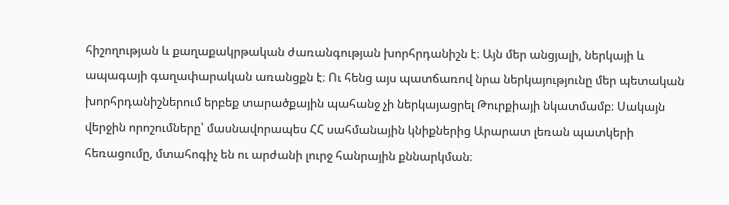հիշողության և քաղաքակրթական ժառանգության խորհրդանիշն է։ Այն մեր անցյալի, ներկայի և ապագայի գաղափարական առանցքն է։ Ու հենց այս պատճառով նրա ներկայությունը մեր պետական խորհրդանիշներում երբեք տարածքային պահանջ չի ներկայացրել Թուրքիայի նկատմամբ։ Սակայն վերջին որոշումները՝ մասնավորապես ՀՀ սահմանային կնիքներից Արարատ լեռան պատկերի հեռացումը, մտահոգիչ են ու արժանի լուրջ հանրային քննարկման։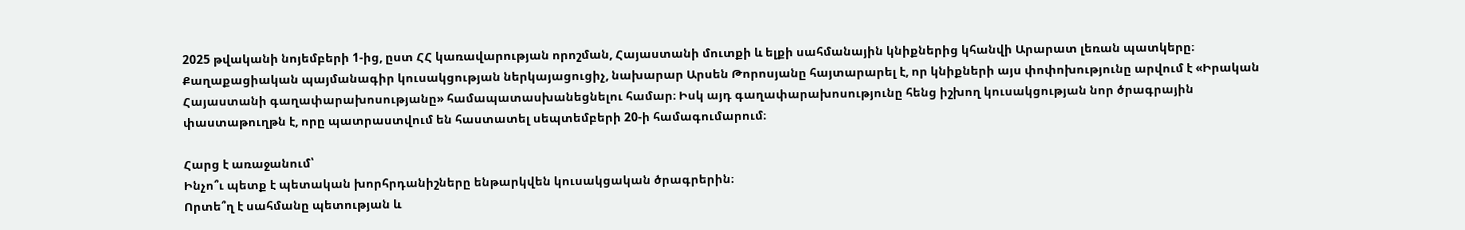2025 թվականի նոյեմբերի 1-ից, ըստ ՀՀ կառավարության որոշման, Հայաստանի մուտքի և ելքի սահմանային կնիքներից կհանվի Արարատ լեռան պատկերը։ Քաղաքացիական պայմանագիր կուսակցության ներկայացուցիչ, նախարար Արսեն Թորոսյանը հայտարարել է, որ կնիքների այս փոփոխությունը արվում է «Իրական Հայաստանի գաղափարախոսությանը» համապատասխանեցնելու համար։ Իսկ այդ գաղափարախոսությունը հենց իշխող կուսակցության նոր ծրագրային փաստաթուղթն է, որը պատրաստվում են հաստատել սեպտեմբերի 20-ի համագումարում։

Հարց է առաջանում՝
Ինչո՞ւ պետք է պետական խորհրդանիշները ենթարկվեն կուսակցական ծրագրերին։
Որտե՞ղ է սահմանը պետության և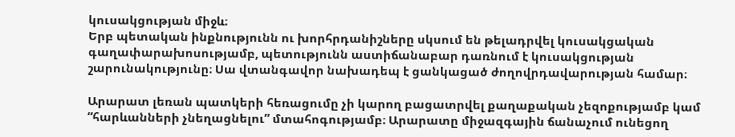կուսակցության միջև։
Երբ պետական ինքնությունն ու խորհրդանիշները սկսում են թելադրվել կուսակցական գաղափարախոսությամբ, պետությունն աստիճանաբար դառնում է կուսակցության շարունակությունը։ Սա վտանգավոր նախադեպ է ցանկացած ժողովրդավարության համար։

Արարատ լեռան պատկերի հեռացումը չի կարող բացատրվել քաղաքական չեզոքությամբ կամ “հարևանների չնեղացնելու” մտահոգությամբ։ Արարատը միջազգային ճանաչում ունեցող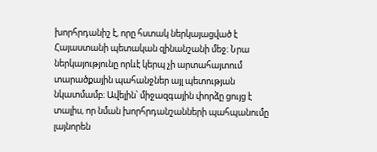խորհրդանիշ է, որը հստակ ներկայացված է Հայաստանի պետական զինանշանի մեջ։ Նրա ներկայությունը որևէ կերպ չի արտահայտում տարածքային պահանջներ այլ պետության նկատմամբ։ Ավելին՝ միջազգային փորձը ցույց է տալիս, որ նման խորհրդանշանների պահպանումը լայնորեն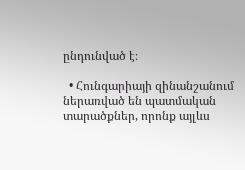ընդունված է։

  • Հունգարիայի զինանշանում ներառված են պատմական տարածքներ, որոնք այլևս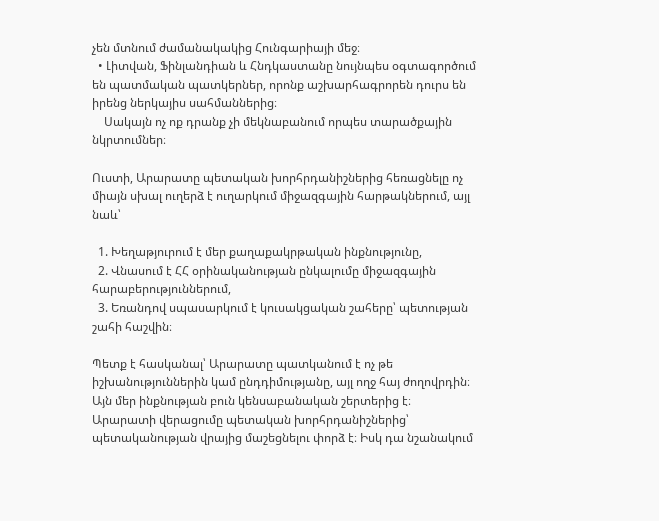չեն մտնում ժամանակակից Հունգարիայի մեջ։
  • Լիտվան, Ֆինլանդիան և Հնդկաստանը նույնպես օգտագործում են պատմական պատկերներ, որոնք աշխարհագրորեն դուրս են իրենց ներկայիս սահմաններից։
    Սակայն ոչ ոք դրանք չի մեկնաբանում որպես տարածքային նկրտումներ։

Ուստի, Արարատը պետական խորհրդանիշներից հեռացնելը ոչ միայն սխալ ուղերձ է ուղարկում միջազգային հարթակներում, այլ նաև՝

  1. Խեղաթյուրում է մեր քաղաքակրթական ինքնությունը,
  2. Վնասում է ՀՀ օրինականության ընկալումը միջազգային հարաբերություններում,
  3. Եռանդով սպասարկում է կուսակցական շահերը՝ պետության շահի հաշվին։

Պետք է հասկանալ՝ Արարատը պատկանում է ոչ թե իշխանություններին կամ ընդդիմությանը, այլ ողջ հայ ժողովրդին։
Այն մեր ինքնության բուն կենսաբանական շերտերից է։
Արարատի վերացումը պետական խորհրդանիշներից՝ պետականության վրայից մաշեցնելու փորձ է։ Իսկ դա նշանակում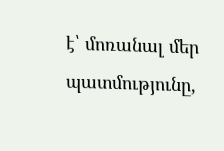է՝ մոռանալ մեր պատմությունը,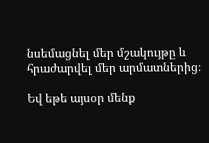նսեմացնել մեր մշակույթը և հրաժարվել մեր արմատներից։

Եվ եթե այսօր մենք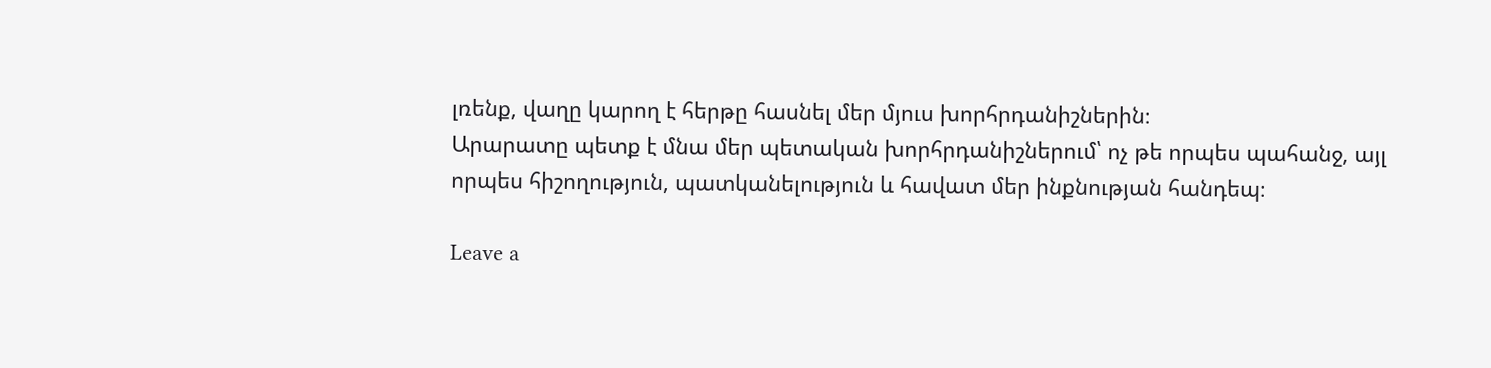լռենք, վաղը կարող է հերթը հասնել մեր մյուս խորհրդանիշներին։
Արարատը պետք է մնա մեր պետական խորհրդանիշներում՝ ոչ թե որպես պահանջ, այլ որպես հիշողություն, պատկանելություն և հավատ մեր ինքնության հանդեպ։

Leave a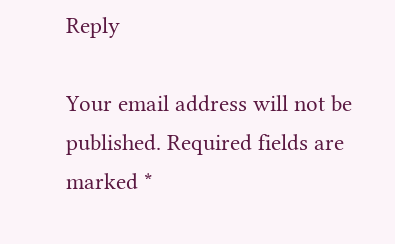Reply

Your email address will not be published. Required fields are marked *